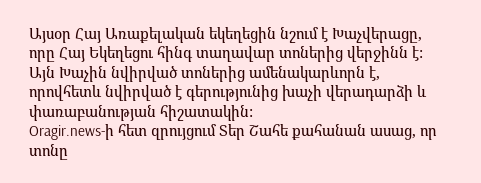Այսօր Հայ Առաքելական եկեղեցին նշում է Խաչվերացը, որը Հայ Եկեղեցու հինգ տաղավար տոներից վերջինն է: Այն Խաչին նվիրված տոներից ամենակարևորն է, որովհետև նվիրված է գերությունից խաչի վերադարձի և փառաբանության հիշատակին:
Oragir.news-ի հետ զրույցում Տեր Շահե քահանան ասաց, որ տոնը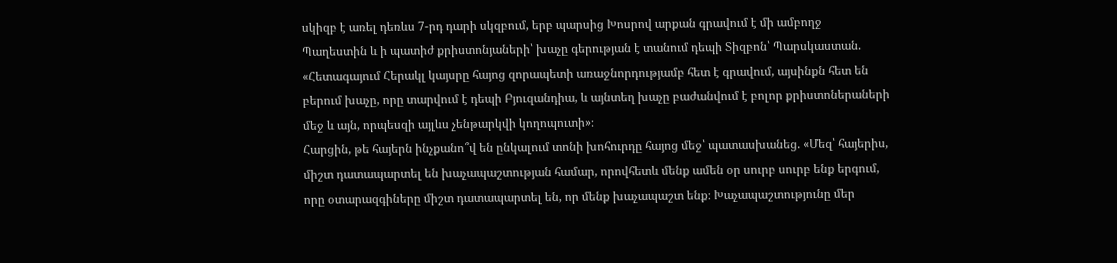սկիզբ է առել դեռևս 7-րդ դարի սկզբում, երբ պարսից Խոսրով արքան գրավում է մի ամբողջ Պաղեստին և ի պատիժ քրիստոնյաների՝ խաչը գերության է տանում դեպի Տիզբոն՝ Պարսկաստան. «Հետագայում Հերակլ կայսրը հայոց զորապետի առաջնորդությամբ հետ է գրավում, այսինքն հետ են բերում խաչը, որը տարվում է դեպի Բյուզանդիա, և այնտեղ խաչը բաժանվում է բոլոր քրիստոներաների մեջ և այն, որպեսզի այլևս չենթարկվի կողոպուտի»։
Հարցին, թե հայերն ինչքանո՞վ են ընկալում տոնի խոհուրդը հայոց մեջ՝ պատասխանեց. «Մեզ՝ հայերիս, միշտ դատապարտել են խաչապաշտության համար, որովհետև մենք ամեն օր սուրբ սուրբ ենք երգում, որը օտարազգիները միշտ դատապարտել են, որ մենք խաչապաշտ ենք։ Խաչապաշտությունը մեր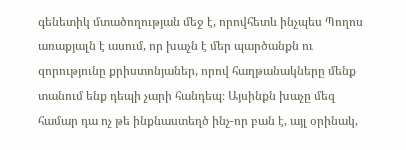գենետիկ մտածողության մեջ է, որովհետև ինչպես Պողոս առաքյալն է ասում, որ խաչն է մեր պարծանքն ու զորությունը քրիստոնյաներ, որով հաղթանակները մենք տանում ենք դեպի չարի հանդեպ։ Այսինքն խաչը մեզ համար դա ոչ թե ինքնաստեղծ ինչ-որ բան է, այլ օրինակ,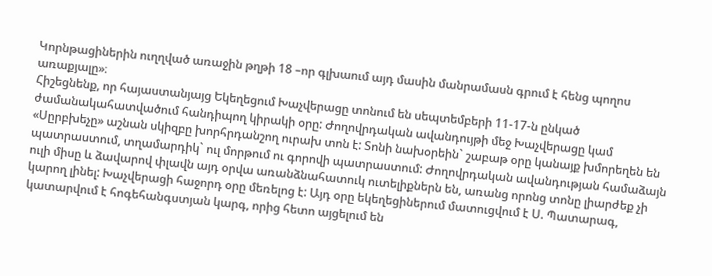Կորնթացիներին ուղղված առաջին թղթի 18 –որ գլխաում այդ մասին մանրամասն գրում է հենց պողոս առաքյալը»։
Հիշեցնենք, որ հայաստանյայց Եկեղեցում Խաչվերացը տոնում են սեպտեմբերի 11-17-ն ընկած ժամանակահատվածում հանդիպող կիրակի օրը: Ժողովրդական ավանդույթի մեջ Խաչվերացը կամ «Սըրբխեչը» աշնան սկիզբը խորհրդանշող ուրախ տոն է: Տոնի նախօրեին` շաբաթ օրը կանայք խմորեղեն են պատրաստում, տղամարդիկ` ուլ մորթում ու գորովի պատրաստում: Ժողովրդական ավանդության համաձայն ուլի միսը և ձավարով փլավն այդ օրվա առանձնահատուկ ուտելիքներն են, առանց որոնց տոնը լիարժեք չի կարող լինել: Խաչվերացի հաջորդ օրը մեռելոց է: Այդ օրը եկեղեցիներում մատուցվում է Ս. Պատարագ, կատարվում է հոգեհանգստյան կարգ, որից հետո այցելում են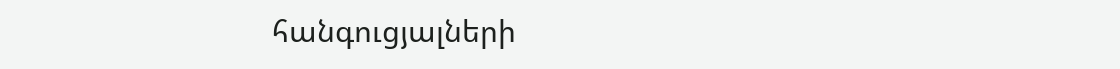հանգուցյալների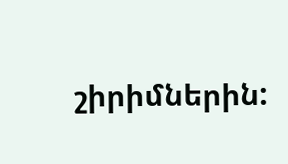շիրիմներին: